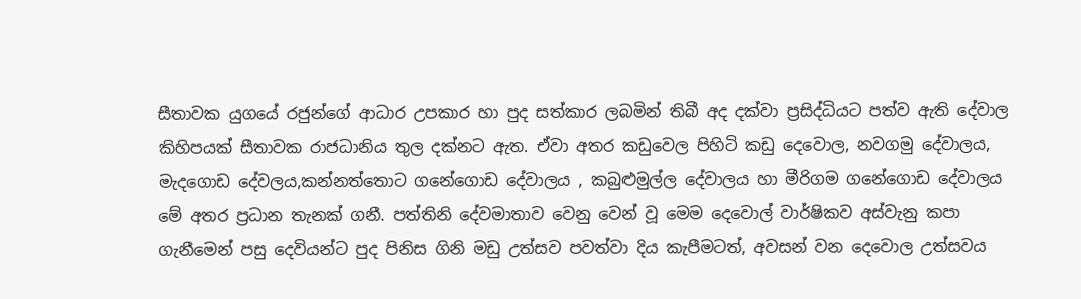සීතාවක යුගයේ රජුන්ගේ ආධාර උපකාර හා පුද සත්කාර ලබමින් තිබී අද දක්වා ප්‍රසිද්ධියට පත්ව ඇති දේවාල කිහිපයක් සීතාවක රාජධානිය තුල දක්නට ඇත. ඒවා අතර කඩුවෙල පිහිටි කඩු දෙවොල, නවගමු දේවාලය, මැදගොඩ දේවලය,කන්නත්තොට ගනේගොඩ දේවාලය , කබුළුමුල්ල දේවාලය හා මීරිගම ගනේගොඩ දේවාලය මේ අතර ප්‍රධාන තැනක් ගනී. පත්තිනි දේවමාතාව වෙනු වෙන් වූ මෙම දෙවොල් වාර්ෂිකව අස්වැනු කපා ගැනීමෙන් පසු දෙවියන්ට පුද පිනිස ගිනි මඩු උත්සව පවත්වා දිය කැපීමටත්, අවසන් වන දෙවොල උත්සවය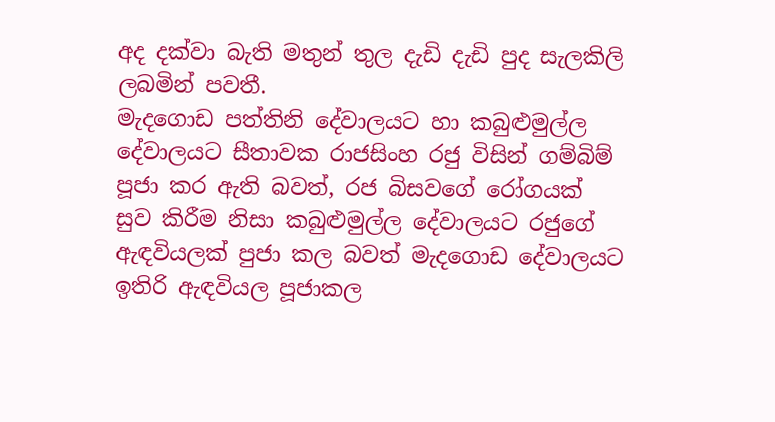අද දක්වා බැති මතුන් තුල දැඩි දැඩි පුද සැලකිලි ලබමින් පවතී.
මැදගොඩ පත්තිනි දේවාලයට හා කබුළුමුල්ල දේවාලයට සීතාවක රාජසිංහ රජු විසින් ගම්බිම් පූජා කර ඇති බවත්, රජ බිසවගේ රෝගයක් සුව කිරීම නිසා කබුළුමුල්ල දේවාලයට රජුගේ ඇඳවියලක් පුජා කල බවත් මැදගොඩ දේවාලයට ඉතිරි ඇඳවියල පූජාකල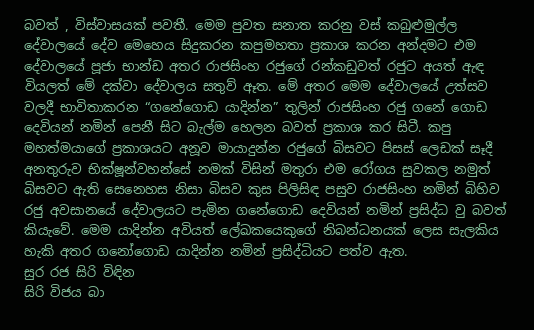බවත් , විස්වාසයක් පවතී. මෙම පුවත සනාත කරනු වස් කබුළුමුල්ල දේවාලයේ දේව මෙහෙය සිදුකරන කපුමහතා ප්‍රකාශ කරන අන්දමට එම දේවාලයේ පූජා භාන්ඩ අතර රාජසිංහ රජුගේ රන්කඩුවත් රජුට අයත් ඇඳ වියලත් මේ දක්වා දේවාලය සතුව් ඈත. මේ අතර මෙම දේවාලයේ උත්සව වලදී භාවිතාකරන “ගනේගොඩ යාදින්න” තුලින් රාජසිංහ රජු ගනේ ගොඩ දෙවියන් නමින් පෙනී සිට බැල්ම හෙලන බවත් ප්‍රකාශ කර සිටී. කපු මහත්මයාගේ ප්‍රකාශයට අනූව මායාදුන්න රජුගේ බිසවට පිසස් ලෙඩක් සෑදී අනතුරුව භික්ෂූන්වහන්සේ නමක් විසින් මතුරා එම රෝගය සුවකල නමුත් බිසවට ඇති සෙනෙහස නිසා බිසව කුස පිලිසිඳ පසුව රාජසිංහ නමින් බිහිව රජු අවසානයේ දේවාලයට පැමින ගනේගොඩ දෙවියන් නමින් ප්‍රසිද්ධ වු බවත් කියැවේ. මෙම යාදින්න අවියත් ලේඛකයෙකුගේ නිබන්ධනයක් ලෙස සැලකිය හැකි අතර ගනෝගොඩ යාදින්න නමින් ප්‍රසිද්ධියට පත්ව ඇත.
සුර රජ සිරි විඳින
සිරි විජය බා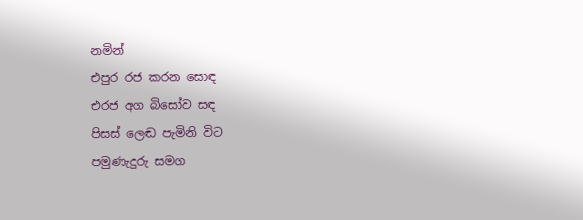නමින්
එපුර රජ කරන සොඳ
එරජ අග බිසෝව සඳ
පිසස් ලෙඬ පැමිනි විට
පමුණැදුරු සමග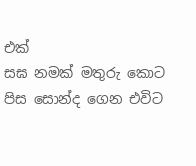එක්
සඝ නමක් මතුරු කොට
පිස සොන්ද ගෙන එවිට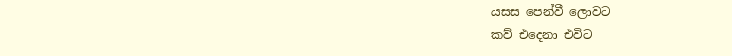යසස පෙන්වී ලොවට
කව් එදෙනා එවිට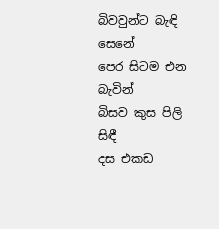බිවවුන්ට බැඳි සෙනේ
පෙර සිටම එන බැවින්
බිසව කුස පිලි සිඳී
දස එකඩ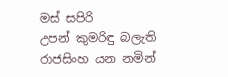මස් සපිරි
උපන් කුමරිඳු බලැති
රාජසිංහ යන නමින්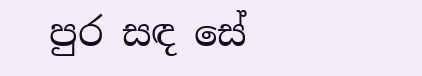පුර සඳ සේ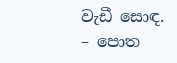වැඩී සොඳ.
– පොත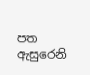පත ඇසුරෙනි